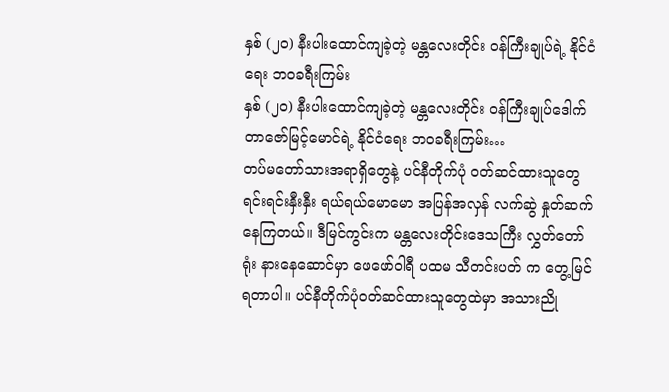နှစ် (၂၀) နီးပါးထောင်ကျခဲ့တဲ့ မန္တလေးတိုင်း ဝန်ကြီးချုပ်ရဲ့ နိုင်ငံရေး ဘဝခရီးကြမ်း
နှစ် (၂၀) နီးပါးထောင်ကျခဲ့တဲ့ မန္တလေးတိုင်း ဝန်ကြီးချုပ်ဒေါက်တာဇော်မြင့်မောင်ရဲ့ နိုင်ငံရေး ဘဝခရီးကြမ်း…
တပ်မတော်သားအရာရှိတွေနဲ့ ပင်နီတိုက်ပုံ ဝတ်ဆင်ထားသူတွေ ရင်းရင်းနှီးနှီး ရယ်ရယ်မောမော အပြန်အလှန် လက်ဆွဲ နှုတ်ဆက်နေကြတယ်။ ဒီမြင်ကွင်းက မန္တလေးတိုင်းဒေသကြီး လွှတ်တော်ရုံး နားနေဆောင်မှာ ဖေဖော်ဝါရီ ပထမ သီတင်းပတ် က တွေ့မြင်ရတာပါ။ ပင်နီတိုက်ပုံဝတ်ဆင်ထားသူတွေထဲမှာ အသားညို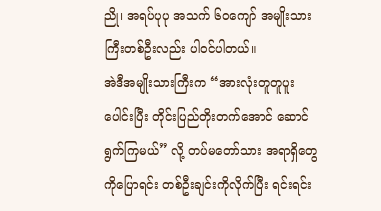ညို၊ အရပ်ပုပု အသက် ၆၀ကျော် အမျိုးသားကြီးတစ်ဦးလည်း ပါဝင်ပါတယ်။
အဲဒီအမျိုးသားကြီးက “အားလုံးတူတူပူးပေါင်းပြီး တိုင်းပြည်တိုးတက်အောင် ဆောင်ရွက်ကြမယ်” လို့ တပ်မတော်သား အရာရှိတွေကိုပြောရင်း တစ်ဦးချင်းကိုလိုက်ပြီး ရင်းရင်း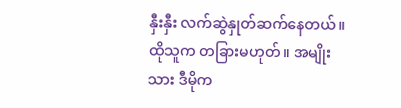နှီးနှီး လက်ဆွဲနှုတ်ဆက်နေတယ်။ ထိုသူက တခြားမဟုတ်။ အမျိုးသား ဒီမိုက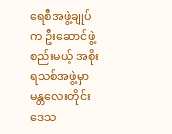ရေစီအဖွဲ့ချုပ်က ဦးဆောင်ဖွဲ့စည်းမယ့် အစိုးရသစ်အဖွဲ့မှာ မန္တလေးတိုင်းဒေသ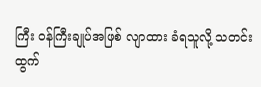ကြီး ဝန်ကြီးချုပ်အဖြစ် လျာထား ခံရသူလို့ သတင်းထွက်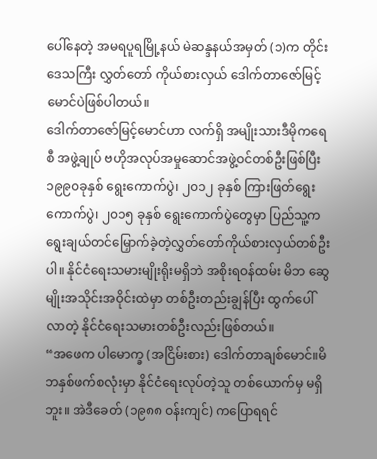ပေါ်နေတဲ့ အမရပူရမြို့နယ် မဲဆန္ဒနယ်အမှတ် (၁)က တိုင်းဒေသကြီး လွှတ်တော် ကိုယ်စားလှယ် ဒေါက်တာဇော်မြင့်မောင်ပဲဖြစ်ပါတယ်။
ဒေါက်တာဇော်မြင့်မောင်ဟာ လက်ရှိ အမျိုးသားဒီမိုကရေစီ အဖွဲ့ချုပ် ဗဟိုအလုပ်အမှုဆောင်အဖွဲ့ဝင်တစ်ဦးဖြစ်ပြီး ၁၉၉၀ခုနှစ် ရွေးကောက်ပွဲ၊ ၂၀၁၂ ခုနှစ် ကြားဖြတ်ရွေးကောက်ပွဲ၊ ၂၀၁၅ ခုနှစ် ရွေးကောက်ပွဲတွေမှာ ပြည်သူ့က ရွေးချယ်တင်မြှောက်ခဲ့တဲ့လွှတ်တော်ကိုယ်စားလှယ်တစ်ဦးပါ။ နိုင်ငံရေးသမားမျိုးရိုးမရှိဘဲ အစိုးရဝန်ထမ်း မိဘ ဆွေမျိုးအသိုင်းအဝိုင်းထဲမှာ တစ်ဦးတည်းချွန်ပြီး ထွက်ပေါ်လာတဲ့ နိုင်ငံရေးသမားတစ်ဦးလည်းဖြစ်တယ်။
“အဖေက ပါမောက္ခ (အငြိမ်းစား) ဒေါက်တာချစ်မောင်။မိဘနှစ်ဖက်စလုံးမှာ နိုင်ငံရေးလုပ်တဲ့သူ တစ်ယောက်မှ မရှိဘူး။ အဲဒီခေတ် (၁၉၈၈ ဝန်းကျင်) ကပြောရရင်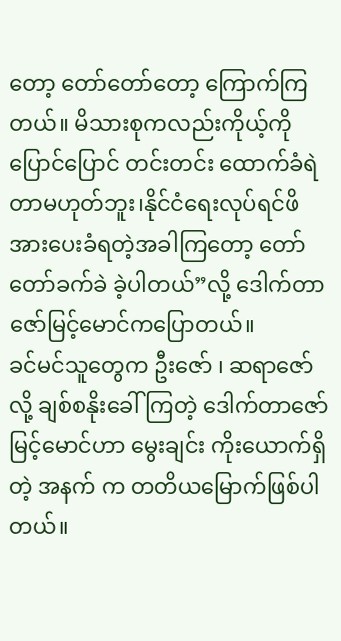တော့ တော်တော်တော့ ကြောက်ကြတယ်။ မိသားစုကလည်းကိုယ့်ကို ပြောင်ပြောင် တင်းတင်း ထောက်ခံရဲတာမဟုတ်ဘူး၊နိုင်ငံရေးလုပ်ရင်ဖိအားပေးခံရတဲ့အခါကြတော့ တော်တော်ခက်ခဲ ခဲ့ပါတယ်”လို့ ဒေါက်တာဇော်မြင့်မောင်ကပြောတယ်။
ခင်မင်သူတွေက ဦးဇော် ၊ ဆရာဇော်လို့ ချစ်စနိုးခေါ်ကြတဲ့ ဒေါက်တာဇော်မြင့်မောင်ဟာ မွေးချင်း ကိုးယောက်ရှိတဲ့ အနက် က တတိယမြောက်ဖြစ်ပါတယ်။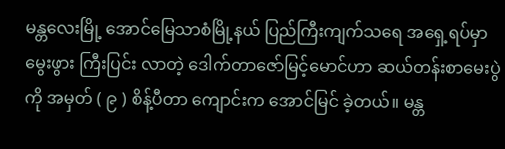မန္တလေးမြို့ အောင်မြေသာစံမြို့နယ် ပြည်ကြီးကျက်သရေ အရှေ့ရပ်မှာ မွေးဖွား ကြီးပြင်း လာတဲ့ ဒေါက်တာဇော်မြင့်မောင်ဟာ ဆယ်တန်းစာမေးပွဲကို အမှတ် ( ၉ ) စိန့်ပီတာ ကျောင်းက အောင်မြင် ခဲ့တယ်။ မန္တ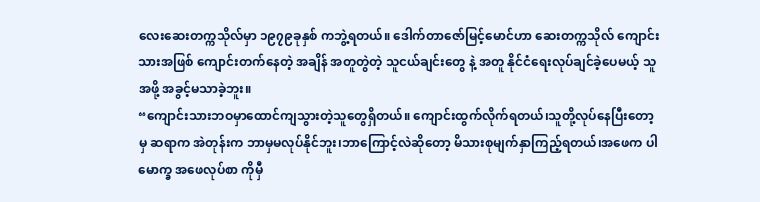လေးဆေးတက္ကသိုလ်မှာ ၁၉၇၉ခုနှစ် ကဘွဲ့ရတယ်။ ဒေါက်တာဇော်မြင့်မောင်ဟာ ဆေးတက္ကသိုလ် ကျောင်းသားအဖြစ် ကျောင်းတက်နေတဲ့ အချိန် အတူတွဲတဲ့ သူငယ်ချင်းတွေ နဲ့ အတူ နိုင်ငံရေးလုပ်ချင်ခဲ့ပေမယ့် သူအဖို့ အခွင့်မသာခဲ့ဘူး။
“ကျောင်းသားဘဝမှာထောင်ကျသွားတဲ့သူတွေရှိတယ်။ ကျောင်းထွက်လိုက်ရတယ်၊သူတို့လုပ်နေပြီးတော့မှ ဆရာက အဲတုန်းက ဘာမှမလုပ်နိုင်ဘူး၊ဘာကြောင့်လဲဆိုတော့ မိသားစုမျက်နှာကြည့်ရတယ်၊အဖေက ပါမောက္ခ အဖေလုပ်စာ ကိုမှီ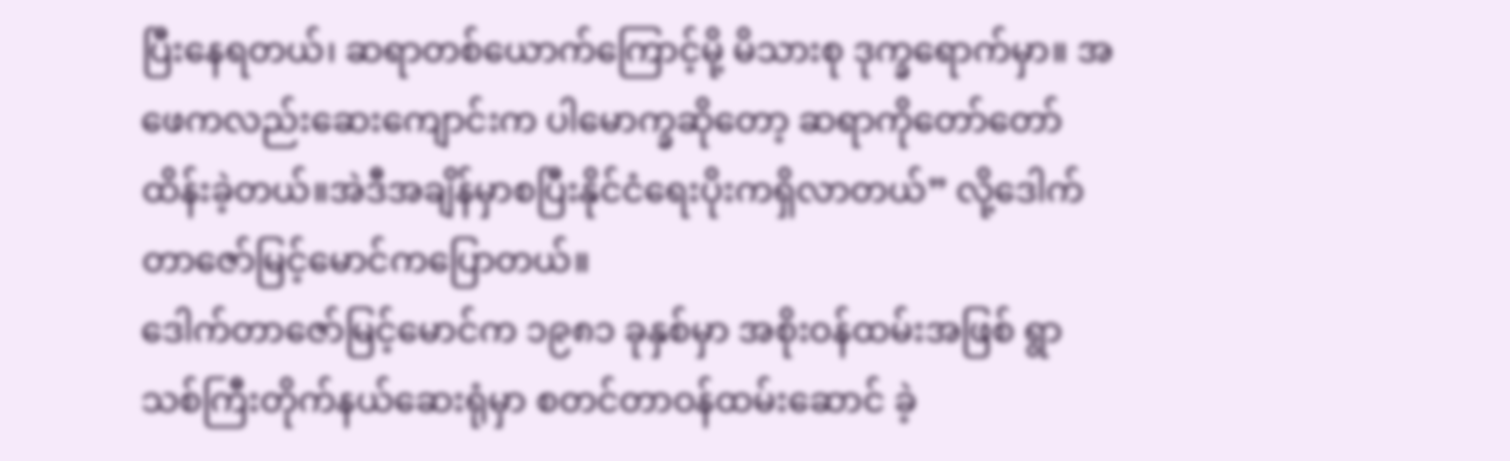ပြီးနေရတယ်၊ ဆရာတစ်ယောက်ကြောင့်မို့ မိသားစု ဒုက္ခရောက်မှာ။ အဖေကလည်းဆေးကျောင်းက ပါမောက္ခဆိုတော့ ဆရာကိုတော်တော်ထိန်းခဲ့တယ်။အဲဒီအချိန်မှာစပြီးနိုင်ငံရေးပိုးကရှိလာတယ်” လို့ဒေါက်တာဇော်မြင့်မောင်ကပြောတယ်။
ဒေါက်တာဇော်မြင့်မောင်က ၁၉၈၁ ခုနှစ်မှာ အစိုးဝန်ထမ်းအဖြစ် ရွာသစ်ကြီးတိုက်နယ်ဆေးရုံမှာ စတင်တာဝန်ထမ်းဆောင် ခဲ့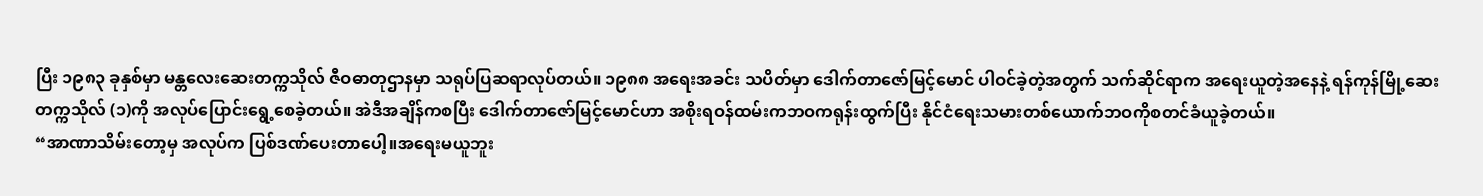ပြီး ၁၉၈၃ ခုနှစ်မှာ မန္တလေးဆေးတက္ကသိုလ် ဇီဝဓာတုဌာနမှာ သရုပ်ပြဆရာလုပ်တယ်။ ၁၉၈၈ အရေးအခင်း သပိတ်မှာ ဒေါက်တာဇော်မြင့်မောင် ပါဝင်ခဲ့တဲ့အတွက် သက်ဆိုင်ရာက အရေးယူတဲ့အနေနဲ့ ရန်ကုန်မြို့ဆေးတက္ကသိုလ် (၁)ကို အလုပ်ပြောင်းရွေ့စေခဲ့တယ်။ အဲဒီအချိန်ကစပြီး ဒေါက်တာဇော်မြင့်မောင်ဟာ အစိုးရဝန်ထမ်းကဘဝကရုန်းထွက်ပြီး နိုင်ငံရေးသမားတစ်ယောက်ဘဝကိုစတင်ခံယူခဲ့တယ်။
“အာဏာသိမ်းတော့မှ အလုပ်က ပြစ်ဒဏ်ပေးတာပေါ့။အရေးမယူဘူး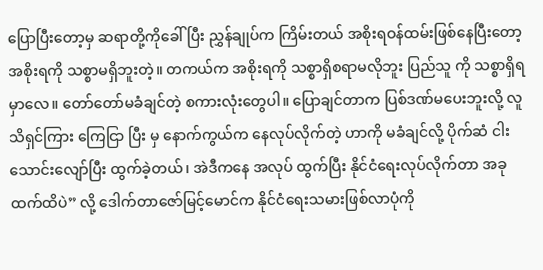ပြောပြီးတော့မှ ဆရာတို့ကိုခေါ်ပြီး ညွှန်ချုပ်က ကြိမ်းတယ် အစိုးရဝန်ထမ်းဖြစ်နေပြီးတော့ အစိုးရကို သစ္စာမရှိဘူးတဲ့။ တကယ်က အစိုးရကို သစ္စာရှိစရာမလိုဘူး ပြည်သူ ကို သစ္စာရှိရမှာလေ။ တော်တော်မခံချင်တဲ့ စကားလုံးတွေပါ။ ပြောချင်တာက ပြစ်ဒဏ်မပေးဘူးလို့ လူသိရှင်ကြား ကြေငြာ ပြီး မှ နောက်ကွယ်က နေလုပ်လိုက်တဲ့ ဟာကို မခံချင်လို့ ပိုက်ဆံ ငါးသောင်းလျော်ပြီး ထွက်ခဲ့တယ်၊ အဲဒီကနေ အလုပ် ထွက်ပြီး နိုင်ငံရေးလုပ်လိုက်တာ အခုထက်ထိပဲ” လို့ ဒေါက်တာဇော်မြင့်မောင်က နိုင်ငံရေးသမားဖြစ်လာပုံကို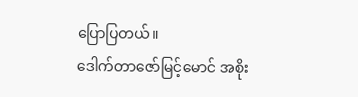ပြောပြတယ်။
ဒေါက်တာဇော်မြင့်မောင် အစိုး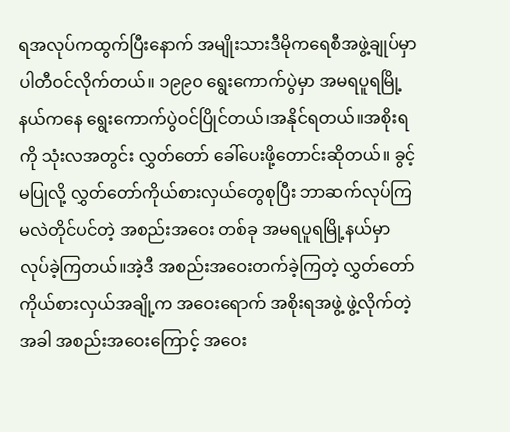ရအလုပ်ကထွက်ပြီးနောက် အမျိုးသားဒီမိုကရေစီအဖွဲ့ချုပ်မှာပါတီဝင်လိုက်တယ်။ ၁၉၉၀ ရွေးကောက်ပွဲမှာ အမရပူရမြို့နယ်ကနေ ရွေးကောက်ပွဲဝင်ပြိုင်တယ်၊အနိုင်ရတယ်။အစိုးရကို သုံးလအတွင်း လွှတ်တော် ခေါ်ပေးဖို့တောင်းဆိုတယ်။ ခွင့်မပြုလို့ လွှတ်တော်ကိုယ်စားလှယ်တွေစုပြီး ဘာဆက်လုပ်ကြမလဲတိုင်ပင်တဲ့ အစည်းအဝေး တစ်ခု အမရပူရမြို့နယ်မှာ လုပ်ခဲ့ကြတယ်။အဲ့ဒီ အစည်းအဝေးတက်ခဲ့ကြတဲ့ လွှတ်တော်ကိုယ်စားလှယ်အချို့က အဝေးရောက် အစိုးရအဖွဲ့ ဖွဲ့လိုက်တဲ့အခါ အစည်းအဝေးကြောင့် အဝေး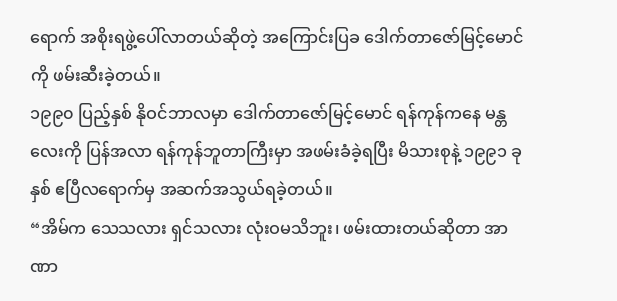ရောက် အစိုးရဖွဲ့ပေါ်လာတယ်ဆိုတဲ့ အကြောင်းပြခ ဒေါက်တာဇော်မြင့်မောင်ကို ဖမ်းဆီးခဲ့တယ်။
၁၉၉၀ ပြည့်နှစ် နိုဝင်ဘာလမှာ ဒေါက်တာဇော်မြင့်မောင် ရန်ကုန်ကနေ မန္တလေးကို ပြန်အလာ ရန်ကုန်ဘူတာကြီးမှာ အဖမ်းခံခဲ့ရပြီး မိသားစုနဲ့ ၁၉၉၁ ခုနှစ် ဧပြီလရောက်မှ အဆက်အသွယ်ရခဲ့တယ်။
“အိမ်က သေသလား ရှင်သလား လုံးဝမသိဘူး၊ ဖမ်းထားတယ်ဆိုတာ အာဏာ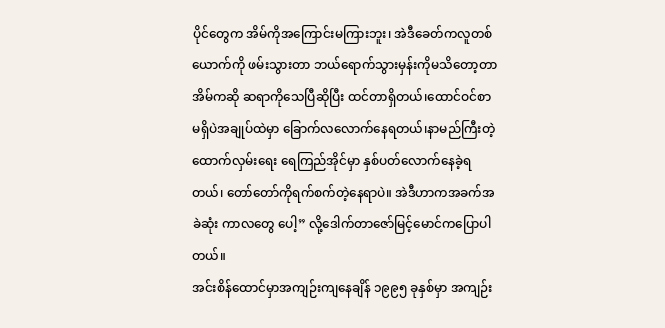ပိုင်တွေက အိမ်ကိုအကြောင်းမကြားဘူး၊ အဲဒီခေတ်ကလူတစ်ယောက်ကို ဖမ်းသွားတာ ဘယ်ရောက်သွားမှန်းကိုမသိတော့တာ အိမ်ကဆို ဆရာကိုသေပြီဆိုပြီး ထင်တာရှိတယ်၊ထောင်ဝင်စာ မရှိပဲအချုပ်ထဲမှာ ခြောက်လလောက်နေရတယ်၊နာမည်ကြီးတဲ့ ထောက်လှမ်းရေး ရေကြည်အိုင်မှာ နှစ်ပတ်လောက်နေခဲ့ရတယ်၊ တော်တော်ကိုရက်စက်တဲ့နေရာပဲ။ အဲဒီဟာကအခက်အခဲဆုံး ကာလတွေ ပေါ့” လို့ဒေါက်တာဇော်မြင့်မောင်ကပြောပါတယ်။
အင်းစိန်ထောင်မှာအကျဉ်းကျနေချိန် ၁၉၉၅ ခုနှစ်မှာ အကျဉ်း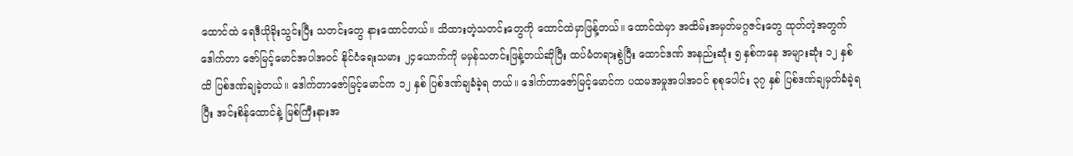ထောင်ထဲ ရေဒီယိုခိုးသွင်းပြီး သတင်းတွေ နားထောင်တယ်။ သိထားတဲ့သတင်းတွေကို ထောင်ထဲမှာဖြန့်တယ်။ ထောင်ထဲမှာ အထိမ်းအမှတ်မဂ္ဂဇင်းတွေ ထုတ်တဲ့အတွက် ဒေါက်တာ ဇော်မြင့်မောင်အပါအဝင် နိုင်ငံရေးသမား ၂၄ယောက်ကို မမှန်သတင်းဖြန့်တယ်ဆိုပြီး ထပ်မံတရားစွဲပြီး ထောင်ဒဏ် အနည်းဆုံး ၅ နှစ်ကနေ အများဆုံး ၁၂ နှစ်ထိ ပြစ်ဒဏ်ချခဲ့တယ်။ ဒေါက်တာဇော်မြင့်မောင်က ၁၂ နှစ် ပြစ်ဒဏ်ချခံခဲ့ရ တယ်။ ဒေါက်တာဇော်မြင့်မောင်က ပထမအမှုအပါအဝင် စုစုပေါင်း ၃၇ နှစ် ပြစ်ဒဏ်ချမှတ်ခံခဲ့ရပြီး အင်းစိန်ထောင်နဲ့ မြစ်ကြီးနားအ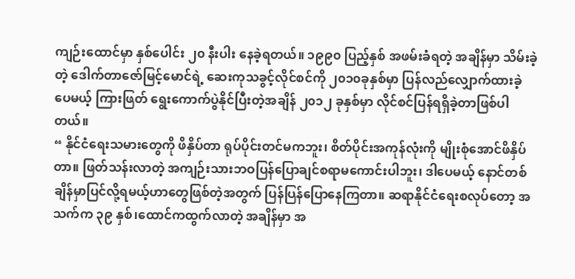ကျဉ်းထောင်မှာ နှစ်ပေါင်း ၂၀ နီးပါး နေခဲ့ရတယ်။ ၁၉၉၀ ပြည့်နှစ် အဖမ်းခံရတဲ့ အချိန်မှာ သိမ်းခဲ့တဲ့ ဒေါက်တာဇော်မြင့်မောင်ရဲ့ ဆေးကုသခွင့်လိုင်စင်ကို ၂၀၁၀ခုနှစ်မှာ ပြန်လည်လျှောက်ထားခဲ့ပေမယ့် ကြားဖြတ် ရွေးကောက်ပွဲနိုင်ပြီးတဲ့အချိန် ၂၀၁၂ ခုနှစ်မှာ လိုင်စင်ပြန်ရရှိခဲ့တာဖြစ်ပါတယ်။
“ နိုင်ငံရေးသမားတွေကို ဖိနှိပ်တာ ရုပ်ပိုင်းတင်မကဘူး၊ စိတ်ပိုင်းအကုန်လုံးကို မျိုးစုံအောင်ဖိနှိပ်တာ။ ဖြတ်သန်းလာတဲ့ အကျဉ်းသားဘဝပြန်ပြောချင်စရာမကောင်းပါဘူး၊ ဒါပေမယ့် နောင်တစ်ချိန်မှာပြင်လို့ရမယ့်ဟာတွေဖြစ်တဲ့အတွက် ပြန်ပြန်ပြောနေကြတာ။ ဆရာနိုင်ငံရေးစလုပ်တော့ အသက်က ၃၉ နှစ်၊ထောင်ကထွက်လာတဲ့ အချိန်မှာ အ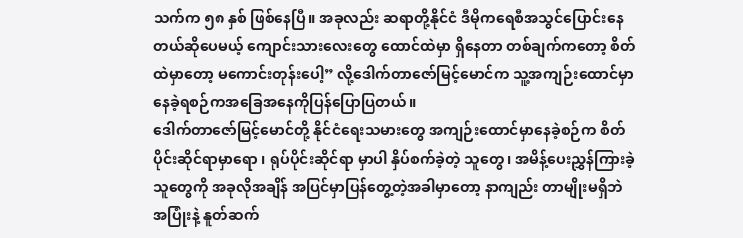သက်က ၅၈ နှစ် ဖြစ်နေပြီ။ အခုလည်း ဆရာတို့နိုင်ငံ ဒီမိုကရေစီအသွင်ပြောင်းနေတယ်ဆိုပေမယ့် ကျောင်းသားလေးတွေ ထောင်ထဲမှာ ရှိနေတာ တစ်ချက်ကတော့ စိတ်ထဲမှာတော့ မကောင်းတုန်းပေါ့” လို့ဒေါက်တာဇော်မြင့်မောင်က သူ့အကျဉ်းထောင်မှာ နေခဲ့ရစဉ်ကအခြေအနေကိုပြန်ပြောပြတယ်။
ဒေါက်တာဇော်မြင့်မောင်တို့ နိုင်ငံရေးသမားတွေ အကျဉ်းထောင်မှာနေခဲ့စဉ်က စိတ်ပိုင်းဆိုင်ရာမှာရော ၊ ရုပ်ပိုင်းဆိုင်ရာ မှာပါ နှိပ်စက်ခဲ့တဲ့ သူတွေ၊ အမိန့်ပေးညွှန်ကြားခဲ့သူတွေကို အခုလိုအချိန် အပြင်မှာပြန်တွေ့တဲ့အခါမှာတော့ နာကျည်း တာမျိုးမရှိဘဲ အပြုံးနဲ့ နူတ်ဆက်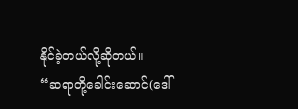နိုင်ခဲ့တယ်လို့ဆိုတယ်။
“ဆရာတို့ခေါင်းဆောင်(ဒေါ်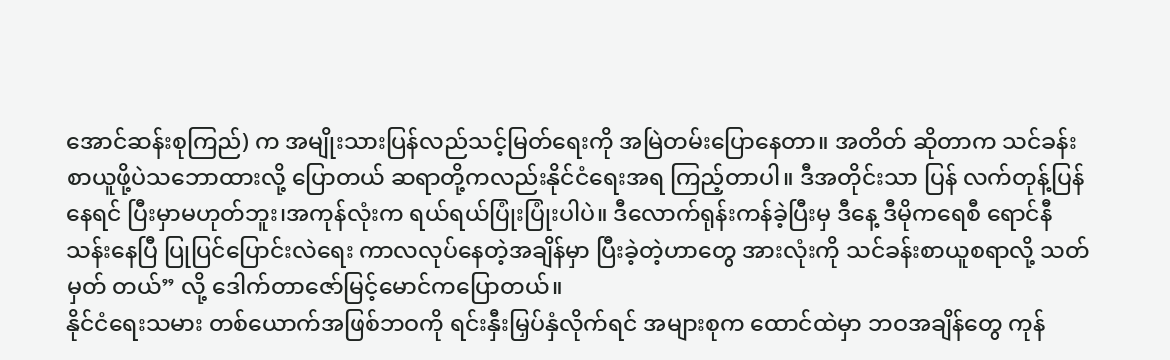အောင်ဆန်းစုကြည်) က အမျိုးသားပြန်လည်သင့်မြတ်ရေးကို အမြဲတမ်းပြောနေတာ။ အတိတ် ဆိုတာက သင်ခန်းစာယူဖို့ပဲသဘောထားလို့ ပြောတယ် ဆရာတို့ကလည်းနိုင်ငံရေးအရ ကြည့်တာပါ။ ဒီအတိုင်းသာ ပြန် လက်တုန့်ပြန်နေရင် ပြီးမှာမဟုတ်ဘူး၊အကုန်လုံးက ရယ်ရယ်ပြုံးပြုံးပါပဲ။ ဒီလောက်ရုန်းကန်ခဲ့ပြီးမှ ဒီနေ့ ဒီမိုကရေစီ ရောင်နီ သန်းနေပြီ ပြုပြင်ပြောင်းလဲရေး ကာလလုပ်နေတဲ့အချိန်မှာ ပြီးခဲ့တဲ့ဟာတွေ အားလုံးကို သင်ခန်းစာယူစရာလို့ သတ်မှတ် တယ်” လို့ ဒေါက်တာဇော်မြင့်မောင်ကပြောတယ်။
နိုင်ငံရေးသမား တစ်ယောက်အဖြစ်ဘဝကို ရင်းနှီးမြှပ်နှံလိုက်ရင် အများစုက ထောင်ထဲမှာ ဘဝအချိန်တွေ ကုန်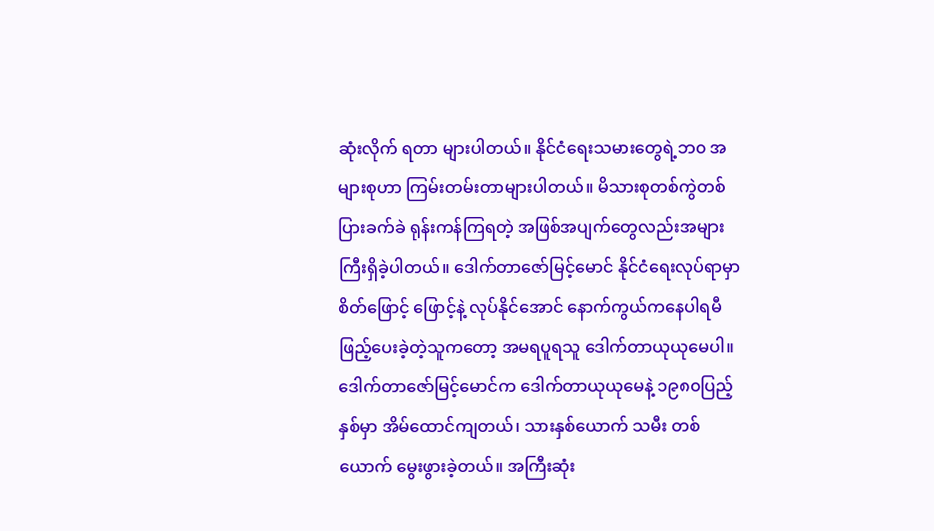ဆုံးလိုက် ရတာ များပါတယ်။ နိုင်ငံရေးသမားတွေရဲ့ဘ၀ အများစုဟာ ကြမ်းတမ်းတာများပါတယ်။ မိသားစုတစ်ကွဲတစ်ပြားခက်ခဲ ရုန်းကန်ကြရတဲ့ အဖြစ်အပျက်တွေလည်းအများကြီးရှိခဲ့ပါတယ်။ ဒေါက်တာဇော်မြင့်မောင် နိုင်ငံရေးလုပ်ရာမှာ စိတ်ဖြောင့် ဖြောင့်နဲ့ လုပ်နိုင်အောင် နောက်ကွယ်ကနေပါရမီဖြည့်ပေးခဲ့တဲ့သူကတော့ အမရပူရသူ ဒေါက်တာယုယုမေပါ။
ဒေါက်တာဇော်မြင့်မောင်က ဒေါက်တာယုယုမေနဲ့ ၁၉၈၀ပြည့်နှစ်မှာ အိမ်ထောင်ကျတယ်၊ သားနှစ်ယောက် သမီး တစ်ယောက် မွေးဖွားခဲ့တယ်။ အကြီးဆုံး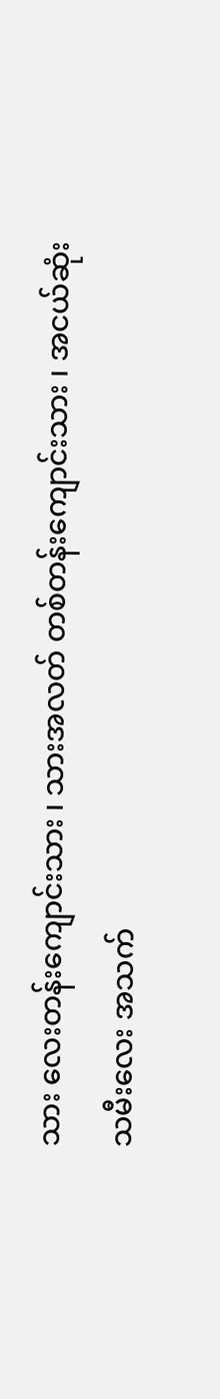သား လေးတန်းကျောင်းသား ၊ သားအလတ် တစ်တန်းကျောင်းသား ၊ အငယ်ဆုံး သမီးလေး အသက်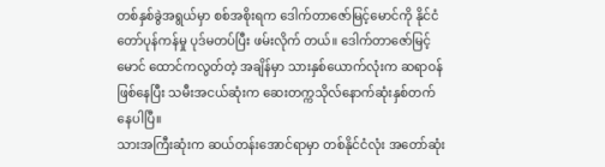တစ်နှစ်ခွဲအရွယ်မှာ စစ်အစိုးရက ဒေါက်တာဇော်မြင့်မောင်ကို နိုင်ငံတော်ပုန်ကန်မှု ပုဒ်မတပ်ပြီး ဖမ်းလိုက် တယ်။ ဒေါက်တာဇော်မြင့်မောင် ထောင်ကလွတ်တဲ့ အချိန်မှာ သားနှစ်ယောက်လုံးက ဆရာဝန်ဖြစ်နေပြီး သမီးအငယ်ဆုံးက ဆေးတက္ကသိုလ်နောက်ဆုံးနှစ်တက်နေပါပြီ။
သားအကြီးဆုံးက ဆယ်တန်းအောင်ရာမှာ တစ်နိုင်ငံလုံး အတော်ဆုံး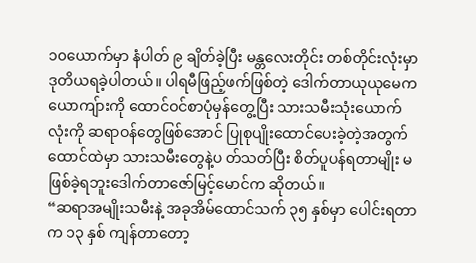၁၀ယောက်မှာ နံပါတ် ၉ ချိတ်ခဲ့ပြီး မန္တလေးတိုင်း တစ်တိုင်းလုံးမှာ ဒုတိယရခဲ့ပါတယ်။ ပါရမီဖြည့်ဖက်ဖြစ်တဲ့ ဒေါက်တာယုယုမေက ယောကျ်ားကို ထောင်ဝင်စာပုံမှန်တွေ့ပြီး သားသမီးသုံးယောက်လုံးကို ဆရာဝန်တွေဖြစ်အောင် ပြုစုပျိုးထောင်ပေးခဲ့တဲ့အတွက် ထောင်ထဲမှာ သားသမီးတွေနဲ့ပ တ်သတ်ပြီး စိတ်ပူပန်ရတာမျိုး မဖြစ်ခဲ့ရဘူးဒေါက်တာဇော်မြင့်မောင်က ဆိုတယ်။
“ဆရာအမျိုးသမီးနဲ့ အခုအိမ်ထောင်သက် ၃၅ နှစ်မှာ ပေါင်းရတာက ၁၃ နှစ် ကျန်တာတော့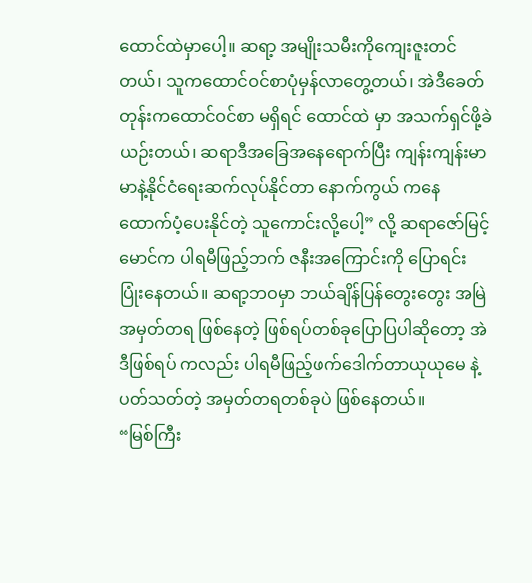ထောင်ထဲမှာပေါ့။ ဆရာ့ အမျိုးသမီးကိုကျေးဇူးတင်တယ်၊ သူကထောင်ဝင်စာပုံမှန်လာတွေ့တယ်၊ အဲဒီခေတ်တုန်းကထောင်ဝင်စာ မရှိရင် ထောင်ထဲ မှာ အသက်ရှင်ဖို့ခဲယဉ်းတယ်၊ ဆရာဒီအခြေအနေရောက်ပြီး ကျန်းကျန်းမာမာနဲ့နိုင်ငံရေးဆက်လုပ်နိုင်တာ နောက်ကွယ် ကနေ ထောက်ပံ့ပေးနိုင်တဲ့ သူကောင်းလို့ပေါ့” လို့ ဆရာဇော်မြင့်မောင်က ပါရမီဖြည့်ဘက် ဇနီးအကြောင်းကို ပြောရင်း ပြုံးနေတယ်။ ဆရာ့ဘဝမှာ ဘယ်ချိန်ပြန်တွေးတွေး အမြဲအမှတ်တရ ဖြစ်နေတဲ့ ဖြစ်ရပ်တစ်ခုပြောပြပါဆိုတော့ အဲဒီဖြစ်ရပ် ကလည်း ပါရမီဖြည့်ဖက်ဒေါက်တာယုယုမေ နဲ့ ပတ်သတ်တဲ့ အမှတ်တရတစ်ခုပဲ ဖြစ်နေတယ်။
“မြစ်ကြီး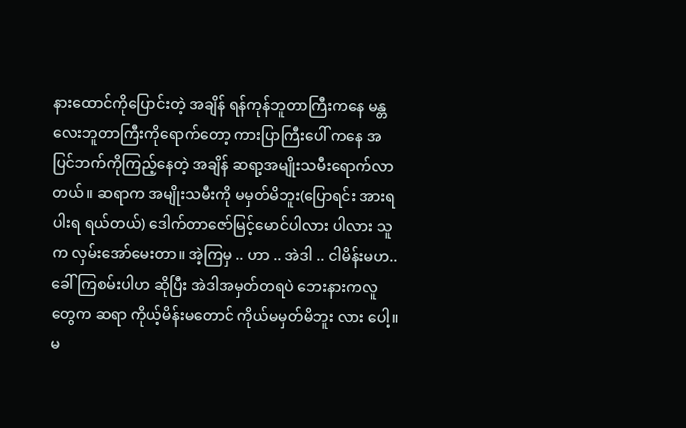နားထောင်ကိုပြောင်းတဲ့ အချိန် ရန်ကုန်ဘူတာကြီးကနေ မန္တလေးဘူတာကြီးကိုရောက်တော့ ကားပြာကြီးပေါ် ကနေ အပြင်ဘက်ကိုကြည့်နေတဲ့ အချိန် ဆရာ့အမျိုးသမီးရောက်လာတယ်။ ဆရာက အမျိုးသမီးကို မမှတ်မိဘူး(ပြောရင်း အားရပါးရ ရယ်တယ်) ဒေါက်တာဇော်မြင့်မောင်ပါလား ပါလား သူက လှမ်းအော်မေးတာ။ အဲ့ကြမှ .. ဟာ .. အဲဒါ .. ငါမိန်းမဟ.. ခေါ်ကြစမ်းပါဟ ဆိုပြီး အဲဒါအမှတ်တရပဲ ဘေးနားကလူတွေက ဆရာ ကိုယ့်မိန်းမတောင် ကိုယ်မမှတ်မိဘူး လား ပေါ့။ မ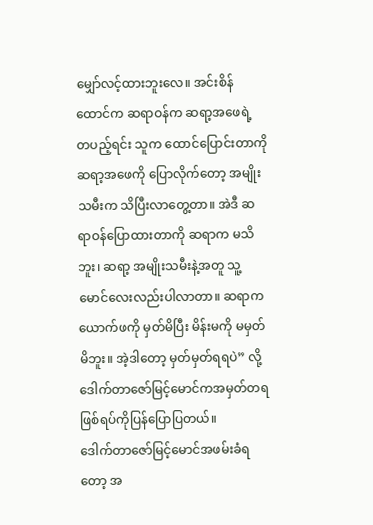မျှော်လင့်ထားဘူးလေ။ အင်းစိန်ထောင်က ဆရာဝန်က ဆရာ့အဖေရဲ့ တပည့်ရင်း သူက ထောင်ပြောင်းတာကို ဆရာ့အဖေကို ပြောလိုက်တော့ အမျိုးသမီးက သိပြီးလာတွေ့တာ။ အဲဒီ ဆရာဝန်ပြောထားတာကို ဆရာက မသိဘူး၊ ဆရာ့ အမျိုးသမီးနဲ့အတူ သူ့မောင်လေးလည်းပါလာတာ။ ဆရာက ယောက်ဖကို မှတ်မိပြီး မိန်းမကို မမှတ်မိဘူး။ အဲ့ဒါတော့ မှတ်မှတ်ရရပဲ” လို့ ဒေါက်တာဇော်မြင့်မောင်ကအမှတ်တရဖြစ်ရပ်ကိုပြန်ပြောပြတယ်။
ဒေါက်တာဇော်မြင့်မောင်အဖမ်းခံရတော့ အ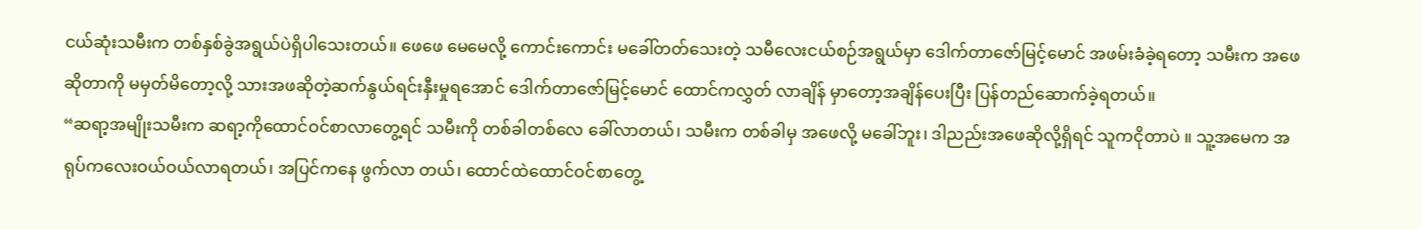ငယ်ဆုံးသမီးက တစ်နှစ်ခွဲအရွယ်ပဲရှိပါသေးတယ်။ ဖေဖေ မေမေလို့ ကောင်းကောင်း မခေါ်တတ်သေးတဲ့ သမီလေးငယ်စဉ်အရွယ်မှာ ဒေါက်တာဇော်မြင့်မောင် အဖမ်းခံခဲ့ရတော့ သမီးက အဖေဆိုတာကို မမှတ်မိတော့လို့ သားအဖဆိုတဲ့ဆက်နွယ်ရင်းနှီးမှုရအောင် ဒေါက်တာဇော်မြင့်မောင် ထောင်ကလွှတ် လာချိန် မှာတော့အချိန်ပေးပြီး ပြန်တည်ဆောက်ခဲ့ရတယ်။
“ဆရာ့အမျိုးသမီးက ဆရာ့ကိုထောင်ဝင်စာလာတွေ့ရင် သမီးကို တစ်ခါတစ်လေ ခေါ်လာတယ်၊ သမီးက တစ်ခါမှ အဖေလို့ မခေါ်ဘူး၊ ဒါညည်းအဖေဆိုလို့ရှိရင် သူကငိုတာပဲ ။ သူ့အမေက အရုပ်ကလေးဝယ်ဝယ်လာရတယ်၊ အပြင်ကနေ ဖွက်လာ တယ်၊ ထောင်ထဲထောင်ဝင်စာတွေ့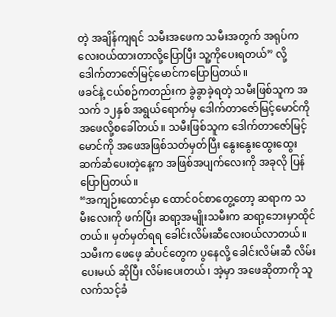တဲ့ အချိန်ကျရင် သမီးအဖေက သမီးအတွက် အရုပ်ကလေးဝယ်ထားတာလို့ပြောပြီး သူ့ကိုပေးရတယ်” လို့ ဒေါက်တာဇော်မြင့်မောင်ကပြောပြတယ်။
ဖခင်နဲ့ ငယ်စဉ်ကတည်းက ခွဲခွာခဲ့ရတဲ့ သမီးဖြစ်သူက အသက် ၁၂နှစ် အရွယ်ရောက်မှ ဒေါက်တာဇော်မြင့်မောင်ကို အဖေလို့စခေါ်တယ်။ သမီးဖြစ်သူက ဒေါက်တာဇော်မြင့်မောင်ကို အဖေအဖြစ်သတ်မှတ်ပြီး နွေးနွေးထွေးထွေး ဆက်ဆံပေးတဲ့နေ့က အဖြစ်အပျက်လေးကို အခုလို ပြန်ပြောပြတယ်။
“အကျဉ်းထောင်မှာ ထောင်ဝင်စာတွေ့တော့ ဆရာက သမီးလေးကို ဖက်ပြီး ဆရာ့အမျိုးသမီးက ဆရာ့ဘေးမှာထိုင်တယ်။ မှတ်မှတ်ရရ ခေါင်းလိမ်းဆီလေးဝယ်လာတယ်။ သမီးက ဖေဖေ့ ဆံပင်တွေက ပွနေလို့ ခေါင်းလိမ်းဆီ လိမ်းပေးမယ် ဆိုပြီး လိမ်းပေးတယ်၊ အဲ့မှာ အဖေဆိုတာကို သူလက်သင့်ခံ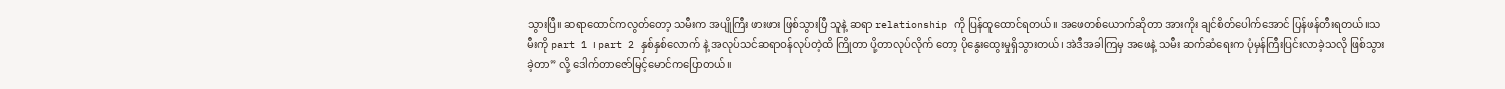သွားပြီ။ ဆရာထောင်ကလွတ်တော့ သမီးက အပျိုကြီး ဖားဖား ဖြစ်သွားပြီ သူနဲ့ ဆရာ relationship ကို ပြန်ထူထောင်ရတယ်။ အဖေတစ်ယောက်ဆိုတာ အားကိုး ချင်စိတ်ပေါက်အောင် ပြန်ဖန်တီးရတယ်။သမီးကို part 1 ၊ part 2 နှစ်နှစ်လောက် နဲ့ အလုပ်သင်ဆရာဝန်လုပ်တဲ့ထိ ကြိုတာ ပို့တာလုပ်လိုက် တော့ ပိုနွေးထွေးမှုရှိသွားတယ်၊ အဲဒီအခါကြမှ အဖေနဲ့ သမီး ဆက်ဆံရေးက ပုံမှန်ကြီးပြင်းလာခဲ့သလို ဖြစ်သွားခဲ့တာ” လို့ ဒေါက်တာဇော်မြင့်မောင်ကပြောတယ်။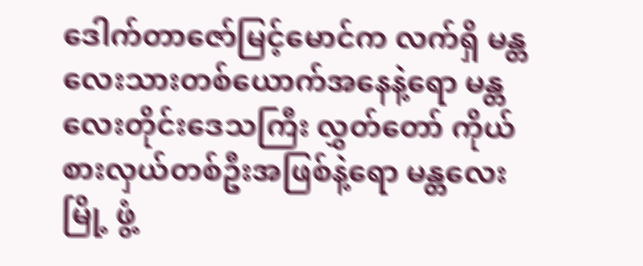ဒေါက်တာဇော်မြင့်မောင်က လက်ရှိ မန္တလေးသားတစ်ယောက်အနေနဲ့ရော မန္တလေးတိုင်းဒေသကြီး လွှတ်တော် ကိုယ်စားလှယ်တစ်ဦးအဖြစ်နဲ့ရော မန္တလေးမြို့ ဖွံ့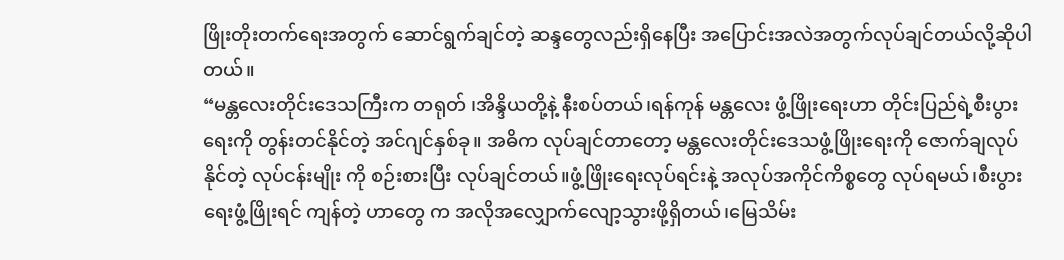ဖြိုးတိုးတက်ရေးအတွက် ဆောင်ရွက်ချင်တဲ့ ဆန္ဒတွေလည်းရှိနေပြီး အပြောင်းအလဲအတွက်လုပ်ချင်တယ်လို့ဆိုပါတယ်။
“မန္တလေးတိုင်းဒေသကြီးက တရုတ် ၊အိန္ဒိယတို့နဲ့ နီးစပ်တယ်၊ရန်ကုန် မန္တလေး ဖွံ့ဖြိုးရေးဟာ တိုင်းပြည်ရဲ့စီးပွားရေးကို တွန်းတင်နိုင်တဲ့ အင်ဂျင်နှစ်ခု။ အဓိက လုပ်ချင်တာတော့ မန္တလေးတိုင်းဒေသဖွံ့ဖြိုးရေးကို ဇောက်ချလုပ်နိုင်တဲ့ လုပ်ငန်းမျိုး ကို စဉ်းစားပြီး လုပ်ချင်တယ်။ဖွံ့ဖြိုဲးရေးလုပ်ရင်းနဲ့ အလုပ်အကိုင်ကိစ္စတွေ လုပ်ရမယ်၊စီးပွားရေးဖွံ့ဖြိုးရင် ကျန်တဲ့ ဟာတွေ က အလိုအလျှောက်လျော့သွားဖို့ရှိတယ်၊မြေသိမ်း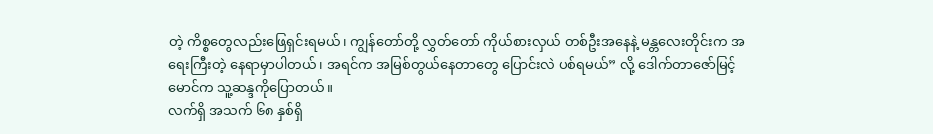တဲ့ ကိစ္စတွေလည်းဖြေရှင်းရမယ်၊ ကျွန်တော်တို့ လွှတ်တော် ကိုယ်စားလှယ် တစ်ဦးအနေနဲ့ မန္တလေးတိုင်းက အရေးကြီးတဲ့ နေရာမှာပါတယ်၊ အရင်က အမြစ်တွယ်နေတာတွေ ပြောင်းလဲ ပစ်ရမယ်” လို့ ဒေါက်တာဇော်မြင့်မောင်က သူ့ဆန္ဒကိုပြောတယ်။
လက်ရှိ အသက် ၆၈ နှစ်ရှိ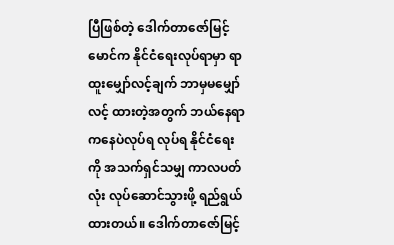ပြီဖြစ်တဲ့ ဒေါက်တာဇော်မြင့်မောင်က နိုင်ငံရေးလုပ်ရာမှာ ရာထူးမျှော်လင့်ချက် ဘာမှမမျှော်လင့် ထားတဲ့အတွက် ဘယ်နေရာကနေပဲလုပ်ရ လုပ်ရ နိုင်ငံရေးကို အသက်ရှင်သမျှ ကာလပတ်လုံး လုပ်ဆောင်သွားဖို့ ရည်ရွယ်ထားတယ်။ ဒေါက်တာဇော်မြင့်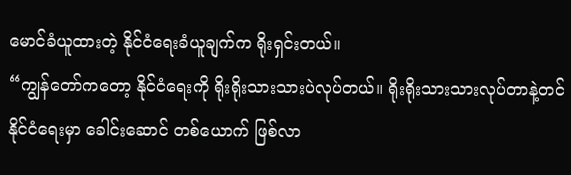မောင်ခံယူထားတဲ့ နိုင်ငံရေးခံယူချက်က ရိုးရှင်းတယ်။
“ကျွန်တော်ကတော့ နိုင်ငံရေးကို ရိုးရိုးသားသားပဲလုပ်တယ်။ ရိုးရိုးသားသားလုပ်တာနဲ့တင် နိုင်ငံရေးမှာ ခေါင်းဆောင် တစ်ယောက် ဖြစ်လာ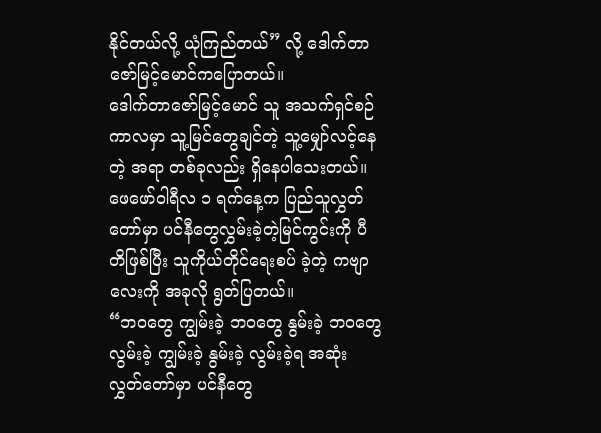နိုင်တယ်လို့ ယုံကြည်တယ်” လို့ ဒေါက်တာဇော်မြင့်မောင်ကပြောတယ်။
ဒေါက်တာဇော်မြင့်မောင် သူ အသက်ရှင်စဉ်ကာလမှာ သူ့မြင်တွေချင်တဲ့ သူ့မျှော်လင့်နေတဲ့ အရာ တစ်ခုလည်း ရှိနေပါသေးတယ်။ ဖေဖော်ဝါရီလ ၁ ရက်နေ့က ပြည်သူလွှတ်တော်မှာ ပင်နီတွေလွှမ်းခဲ့တဲ့မြင်ကွင်းကို ပီတိဖြစ်ပြီး သူကိုယ်တိုင်ရေးစပ် ခဲ့တဲ့ ကဗျာလေးကို အခုလို ရွတ်ပြတယ်။
“ဘဝတွေ ကျွမ်းခဲ့ ဘဝတွေ နွမ်းခဲ့ ဘဝတွေလွမ်းခဲ့ ကျွမ်းခဲ့ နွမ်းခဲ့ လွမ်းခဲ့ရ အဆုံး လွှတ်တော်မှာ ပင်နီတွေ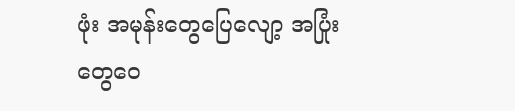ဖုံး အမုန်းတွေပြေလျော့ အပြုံးတွေဝေ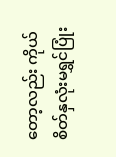တော့လည်း ကိုယ်စိတ်နှလုံးမရွှင်ပြုံး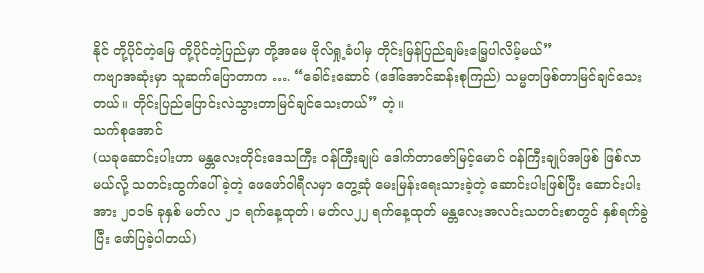နိုင် တို့ပိုင်တဲ့မြေ တို့ပိုင်တဲ့ပြည်မှာ တို့အမေ ဗိုလ်ရှု့ခံပါမှ တိုင်းမြန်ပြည်ချမ်းမြေ့ပါလိမ့်မယ်”
ကဗျာအဆုံးမှာ သူဆက်ပြောတာက …. “ခေါင်းဆောင် (ဒေါ်အောင်ဆန်းစုကြည်) သမ္မတဖြစ်တာမြင်ချင်သေးတယ်။ တိုင်းပြည်ပြောင်းလဲသွားတာမြင်ချင်သေးတယ်” တဲ့။
သက်စုအောင်
(ယခုဆောင်းပါးဟာ မန္တလေးတိုင်းဒေသကြီး ဝန်ကြီးချုပ် ဒေါက်တာဇော်မြင့်မောင် ဝန်ကြီးချုပ်အဖြစ် ဖြစ်လာမယ်လို့ သတင်းထွက်ပေါ်ခဲ့တဲ့ ဖေဖော်ဝါရီလမှာ တွေ့ဆုံ မေးမြန်းရေးသားခဲ့တဲ့ ဆောင်းပါးဖြစ်ပြီး ဆောင်းပါးအား ၂၀၁၆ ခုနှစ် မတ်လ ၂၁ ရက်နေ့ထုတ်၊ မတ်လ၂၂ ရက်နေ့ထုတ် မန္တလေးအလင်းသတင်းစာတွင် နှစ်ရက်ခွဲပြီး ဖော်ပြခဲ့ပါတယ်)